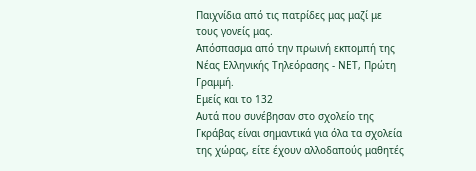Παιχνίδια από τις πατρίδες μας μαζί με τους γονείς μας.
Απόσπασμα από την πρωινή εκπομπή της Νέας Ελληνικής Τηλεόρασης - ΝΕΤ, Πρώτη Γραμμή.
Εμείς και το 132
Αυτά που συνέβησαν στο σχολείο της Γκράβας είναι σημαντικά για όλα τα σχολεία της χώρας, είτε έχουν αλλοδαπούς μαθητές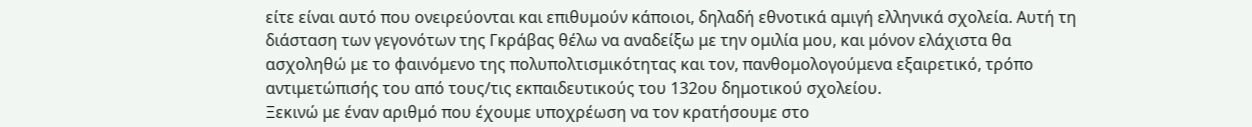είτε είναι αυτό που ονειρεύονται και επιθυμούν κάποιοι, δηλαδή εθνοτικά αμιγή ελληνικά σχολεία. Αυτή τη διάσταση των γεγονότων της Γκράβας θέλω να αναδείξω με την ομιλία μου, και μόνον ελάχιστα θα ασχοληθώ με το φαινόμενο της πολυπολτισμικότητας και τον, πανθομολογούμενα εξαιρετικό, τρόπο αντιμετώπισής του από τους/τις εκπαιδευτικούς του 132ου δημοτικού σχολείου.
Ξεκινώ με έναν αριθμό που έχουμε υποχρέωση να τον κρατήσουμε στο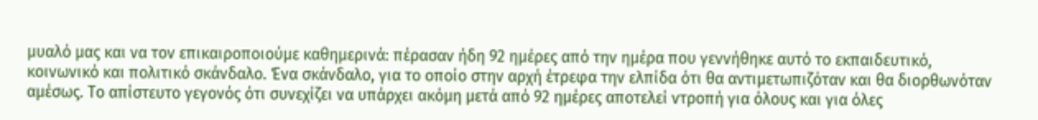μυαλό μας και να τον επικαιροποιούμε καθημερινά: πέρασαν ήδη 92 ημέρες από την ημέρα που γεννήθηκε αυτό το εκπαιδευτικό, κοινωνικό και πολιτικό σκάνδαλο. Ένα σκάνδαλο, για το οποίο στην αρχή έτρεφα την ελπίδα ότι θα αντιμετωπιζόταν και θα διορθωνόταν αμέσως. Το απίστευτο γεγονός ότι συνεχίζει να υπάρχει ακόμη μετά από 92 ημέρες αποτελεί ντροπή για όλους και για όλες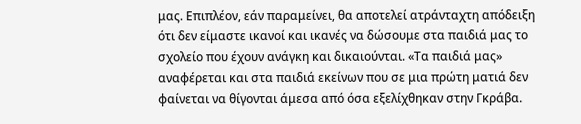μας. Επιπλέον, εάν παραμείνει, θα αποτελεί ατράνταχτη απόδειξη ότι δεν είμαστε ικανοί και ικανές να δώσουμε στα παιδιά μας το σχολείο που έχουν ανάγκη και δικαιούνται. «Τα παιδιά μας» αναφέρεται και στα παιδιά εκείνων που σε μια πρώτη ματιά δεν φαίνεται να θίγονται άμεσα από όσα εξελίχθηκαν στην Γκράβα.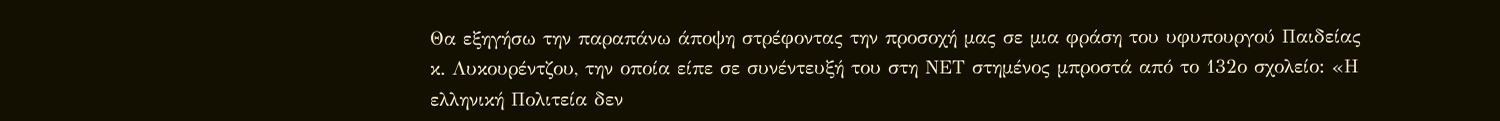Θα εξηγήσω την παραπάνω άποψη στρέφοντας την προσοχή μας σε μια φράση του υφυπουργού Παιδείας κ. Λυκουρέντζου, την οποία είπε σε συνέντευξή του στη ΝΕΤ στημένος μπροστά από το 132ο σχολείο: «Η ελληνική Πολιτεία δεν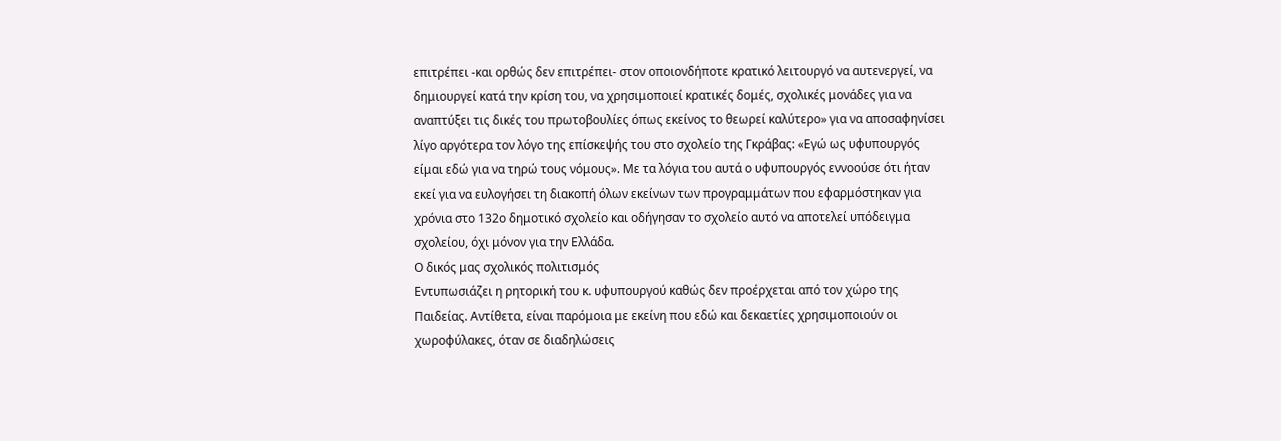επιτρέπει -και ορθώς δεν επιτρέπει- στον οποιονδήποτε κρατικό λειτουργό να αυτενεργεί, να δημιουργεί κατά την κρίση του, να χρησιμοποιεί κρατικές δομές, σχολικές μονάδες για να αναπτύξει τις δικές του πρωτοβουλίες όπως εκείνος το θεωρεί καλύτερο» για να αποσαφηνίσει λίγο αργότερα τον λόγο της επίσκεψής του στο σχολείο της Γκράβας: «Εγώ ως υφυπουργός είμαι εδώ για να τηρώ τους νόμους». Με τα λόγια του αυτά ο υφυπουργός εννοούσε ότι ήταν εκεί για να ευλογήσει τη διακοπή όλων εκείνων των προγραμμάτων που εφαρμόστηκαν για χρόνια στο 132ο δημοτικό σχολείο και οδήγησαν το σχολείο αυτό να αποτελεί υπόδειγμα σχολείου, όχι μόνον για την Ελλάδα.
Ο δικός μας σχολικός πολιτισμός
Εντυπωσιάζει η ρητορική του κ. υφυπουργού καθώς δεν προέρχεται από τον χώρο της Παιδείας. Αντίθετα, είναι παρόμοια με εκείνη που εδώ και δεκαετίες χρησιμοποιούν οι χωροφύλακες, όταν σε διαδηλώσεις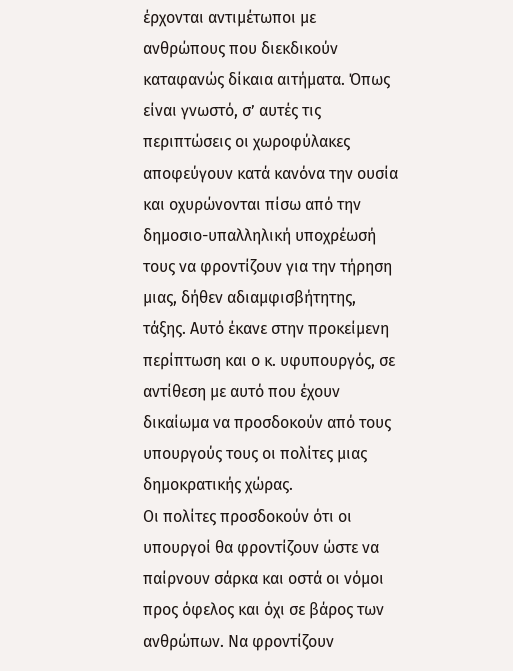έρχονται αντιμέτωποι με ανθρώπους που διεκδικούν καταφανώς δίκαια αιτήματα. Όπως είναι γνωστό, σ’ αυτές τις περιπτώσεις οι χωροφύλακες αποφεύγουν κατά κανόνα την ουσία και οχυρώνονται πίσω από την δημοσιο-υπαλληλική υποχρέωσή τους να φροντίζουν για την τήρηση μιας, δήθεν αδιαμφισβήτητης, τάξης. Αυτό έκανε στην προκείμενη περίπτωση και ο κ. υφυπουργός, σε αντίθεση με αυτό που έχουν δικαίωμα να προσδοκούν από τους υπουργούς τους οι πολίτες μιας δημοκρατικής χώρας.
Οι πολίτες προσδοκούν ότι οι υπουργοί θα φροντίζουν ώστε να παίρνουν σάρκα και οστά οι νόμοι προς όφελος και όχι σε βάρος των ανθρώπων. Να φροντίζουν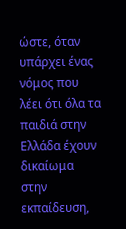ώστε, όταν υπάρχει ένας νόμος που λέει ότι όλα τα παιδιά στην Ελλάδα έχουν δικαίωμα στην εκπαίδευση,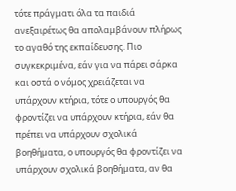τότε πράγματι όλα τα παιδιά ανεξαιρέτως θα απολαμβάνουν πλήρως το αγαθό της εκπαίδευσης. Πιο συγκεκριμένα, εάν για να πάρει σάρκα και οστά ο νόμος χρειάζεται να υπάρχουν κτήρια, τότε ο υπουργός θα φροντίζει να υπάρχουν κτήρια, εάν θα πρέπει να υπάρχουν σχολικά βοηθήματα, ο υπουργός θα φροντίζει να υπάρχουν σχολικά βοηθήματα, αν θα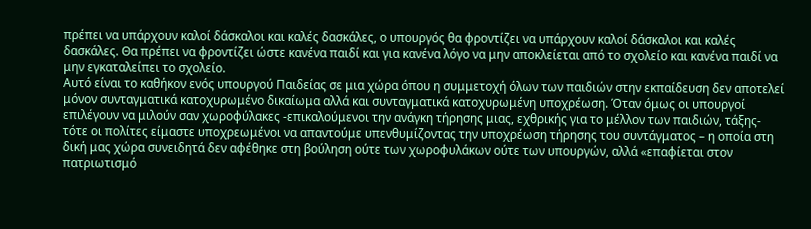πρέπει να υπάρχουν καλοί δάσκαλοι και καλές δασκάλες, ο υπουργός θα φροντίζει να υπάρχουν καλοί δάσκαλοι και καλές δασκάλες. Θα πρέπει να φροντίζει ώστε κανένα παιδί και για κανένα λόγο να μην αποκλείεται από το σχολείο και κανένα παιδί να μην εγκαταλείπει το σχολείο.
Αυτό είναι το καθήκον ενός υπουργού Παιδείας σε μια χώρα όπου η συμμετοχή όλων των παιδιών στην εκπαίδευση δεν αποτελεί μόνον συνταγματικά κατοχυρωμένο δικαίωμα αλλά και συνταγματικά κατοχυρωμένη υποχρέωση. Όταν όμως οι υπουργοί επιλέγουν να μιλούν σαν χωροφύλακες -επικαλούμενοι την ανάγκη τήρησης μιας, εχθρικής για το μέλλον των παιδιών, τάξης- τότε οι πολίτες είμαστε υποχρεωμένοι να απαντούμε υπενθυμίζοντας την υποχρέωση τήρησης του συντάγματος – η οποία στη δική μας χώρα συνειδητά δεν αφέθηκε στη βούληση ούτε των χωροφυλάκων ούτε των υπουργών, αλλά «επαφίεται στον πατριωτισμό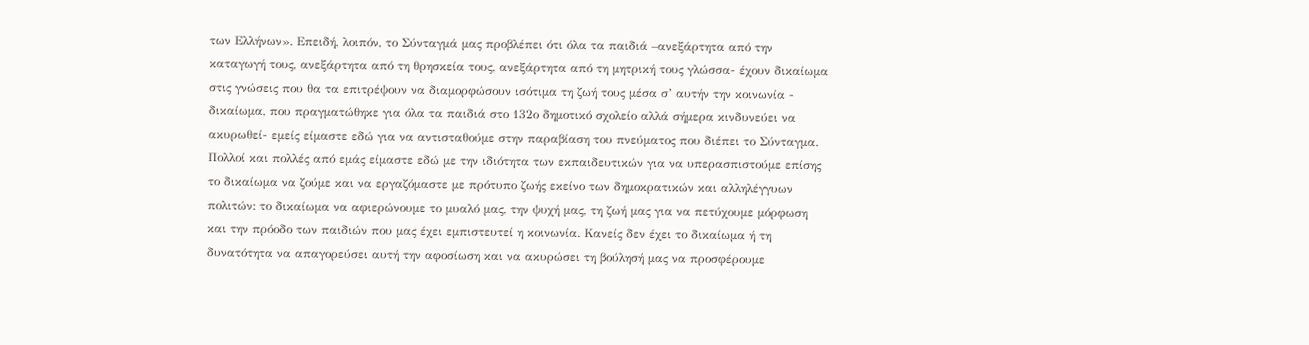των Ελλήνων». Επειδή, λοιπόν, το Σύνταγμά μας προβλέπει ότι όλα τα παιδιά –ανεξάρτητα από την καταγωγή τους, ανεξάρτητα από τη θρησκεία τους, ανεξάρτητα από τη μητρική τους γλώσσα- έχουν δικαίωμα στις γνώσεις που θα τα επιτρέψουν να διαμορφώσουν ισότιμα τη ζωή τους μέσα σ’ αυτήν την κοινωνία - δικαίωμα, που πραγματώθηκε για όλα τα παιδιά στο 132ο δημοτικό σχολείο αλλά σήμερα κινδυνεύει να ακυρωθεί- εμείς είμαστε εδώ για να αντισταθούμε στην παραβίαση του πνεύματος που διέπει το Σύνταγμα.
Πολλοί και πολλές από εμάς είμαστε εδώ με την ιδιότητα των εκπαιδευτικών για να υπερασπιστούμε επίσης το δικαίωμα να ζούμε και να εργαζόμαστε με πρότυπο ζωής εκείνο των δημοκρατικών και αλληλέγγυων πολιτών: το δικαίωμα να αφιερώνουμε το μυαλό μας, την ψυχή μας, τη ζωή μας για να πετύχουμε μόρφωση και την πρόοδο των παιδιών που μας έχει εμπιστευτεί η κοινωνία. Κανείς δεν έχει το δικαίωμα ή τη δυνατότητα να απαγορεύσει αυτή την αφοσίωση και να ακυρώσει τη βούλησή μας να προσφέρουμε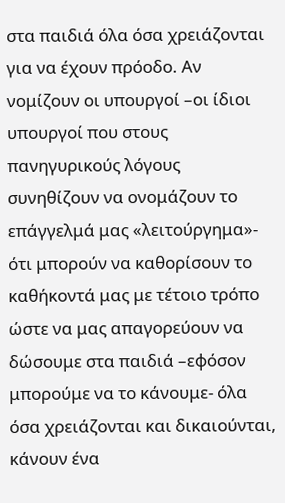στα παιδιά όλα όσα χρειάζονται για να έχουν πρόοδο. Αν νομίζουν οι υπουργοί –οι ίδιοι υπουργοί που στους πανηγυρικούς λόγους συνηθίζουν να ονομάζουν το επάγγελμά μας «λειτούργημα»- ότι μπορούν να καθορίσουν το καθήκοντά μας με τέτοιο τρόπο ώστε να μας απαγορεύουν να δώσουμε στα παιδιά –εφόσον μπορούμε να το κάνουμε- όλα όσα χρειάζονται και δικαιούνται, κάνουν ένα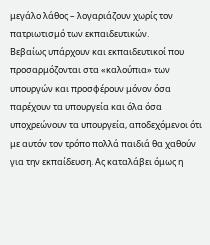μεγάλο λάθος – λογαριάζουν χωρίς τον πατριωτισμό των εκπαιδευτικών.
Βεβαίως υπάρχουν και εκπαιδευτικοί που προσαρμόζονται στα «καλούπια» των υπουργών και προσφέρουν μόνον όσα παρέχουν τα υπουργεία και όλα όσα υποχρεώνουν τα υπουργεία, αποδεχόμενοι ότι με αυτόν τον τρόπο πολλά παιδιά θα χαθούν για την εκπαίδευση. Ας καταλάβει όμως η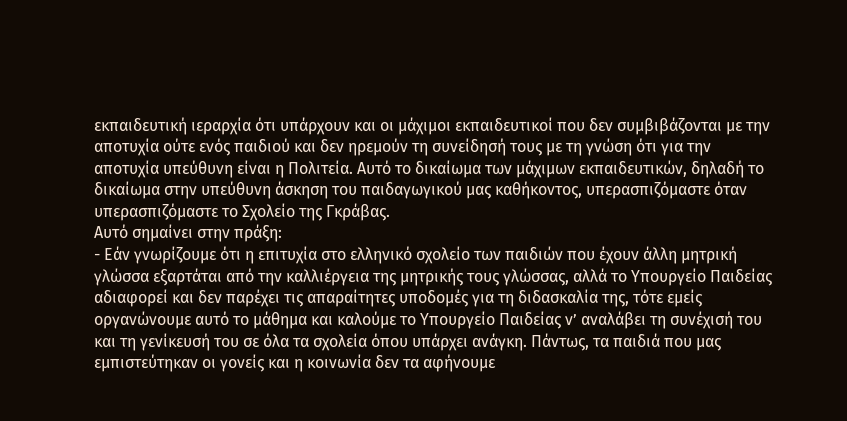εκπαιδευτική ιεραρχία ότι υπάρχουν και οι μάχιμοι εκπαιδευτικοί που δεν συμβιβάζονται με την αποτυχία ούτε ενός παιδιού και δεν ηρεμούν τη συνείδησή τους με τη γνώση ότι για την αποτυχία υπεύθυνη είναι η Πολιτεία. Αυτό το δικαίωμα των μάχιμων εκπαιδευτικών, δηλαδή το δικαίωμα στην υπεύθυνη άσκηση του παιδαγωγικού μας καθήκοντος, υπερασπιζόμαστε όταν υπερασπιζόμαστε το Σχολείο της Γκράβας.
Αυτό σημαίνει στην πράξη:
- Εάν γνωρίζουμε ότι η επιτυχία στο ελληνικό σχολείο των παιδιών που έχουν άλλη μητρική γλώσσα εξαρτάται από την καλλιέργεια της μητρικής τους γλώσσας, αλλά το Υπουργείο Παιδείας αδιαφορεί και δεν παρέχει τις απαραίτητες υποδομές για τη διδασκαλία της, τότε εμείς οργανώνουμε αυτό το μάθημα και καλούμε το Υπουργείο Παιδείας ν’ αναλάβει τη συνέχισή του και τη γενίκευσή του σε όλα τα σχολεία όπου υπάρχει ανάγκη. Πάντως, τα παιδιά που μας εμπιστεύτηκαν οι γονείς και η κοινωνία δεν τα αφήνουμε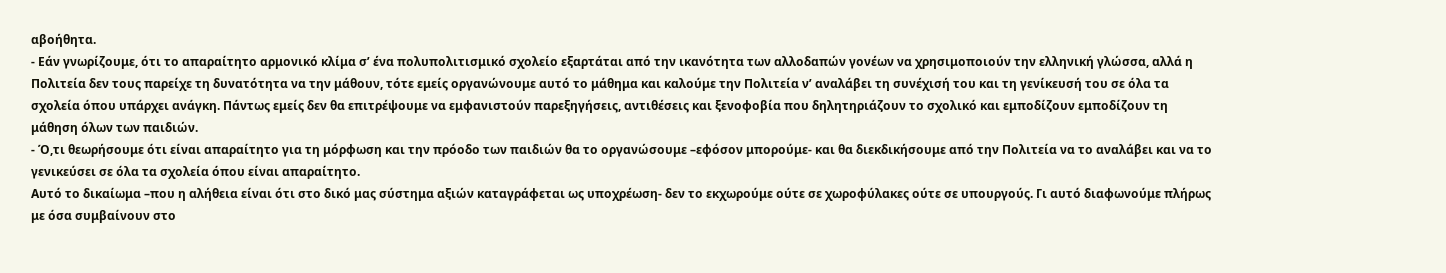αβοήθητα.
- Εάν γνωρίζουμε, ότι το απαραίτητο αρμονικό κλίμα σ’ ένα πολυπολιτισμικό σχολείο εξαρτάται από την ικανότητα των αλλοδαπών γονέων να χρησιμοποιούν την ελληνική γλώσσα, αλλά η Πολιτεία δεν τους παρείχε τη δυνατότητα να την μάθουν, τότε εμείς οργανώνουμε αυτό το μάθημα και καλούμε την Πολιτεία ν’ αναλάβει τη συνέχισή του και τη γενίκευσή του σε όλα τα σχολεία όπου υπάρχει ανάγκη. Πάντως εμείς δεν θα επιτρέψουμε να εμφανιστούν παρεξηγήσεις, αντιθέσεις και ξενοφοβία που δηλητηριάζουν το σχολικό και εμποδίζουν εμποδίζουν τη μάθηση όλων των παιδιών.
- Ό,τι θεωρήσουμε ότι είναι απαραίτητο για τη μόρφωση και την πρόοδο των παιδιών θα το οργανώσουμε –εφόσον μπορούμε- και θα διεκδικήσουμε από την Πολιτεία να το αναλάβει και να το γενικεύσει σε όλα τα σχολεία όπου είναι απαραίτητο.
Αυτό το δικαίωμα –που η αλήθεια είναι ότι στο δικό μας σύστημα αξιών καταγράφεται ως υποχρέωση- δεν το εκχωρούμε ούτε σε χωροφύλακες ούτε σε υπουργούς. Γι αυτό διαφωνούμε πλήρως με όσα συμβαίνουν στο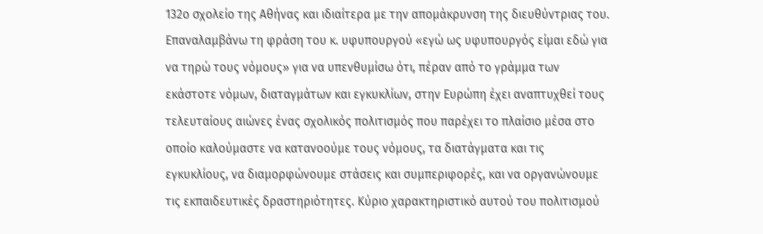132ο σχολείο της Αθήνας και ιδιαίτερα με την απομάκρυνση της διευθύντριας του.
Επαναλαμβάνω τη φράση του κ. υφυπουργού «εγώ ως υφυπουργός είμαι εδώ για να τηρώ τους νόμους» για να υπενθυμίσω ότι, πέραν από το γράμμα των εκάστοτε νόμων, διαταγμάτων και εγκυκλίων, στην Ευρώπη έχει αναπτυχθεί τους τελευταίους αιώνες ένας σχολικός πολιτισμός που παρέχει το πλαίσιο μέσα στο οποίο καλούμαστε να κατανοούμε τους νόμους, τα διατάγματα και τις εγκυκλίους, να διαμορφώνουμε στάσεις και συμπεριφορές, και να οργανώνουμε τις εκπαιδευτικές δραστηριότητες. Κύριο χαρακτηριστικό αυτού του πολιτισμού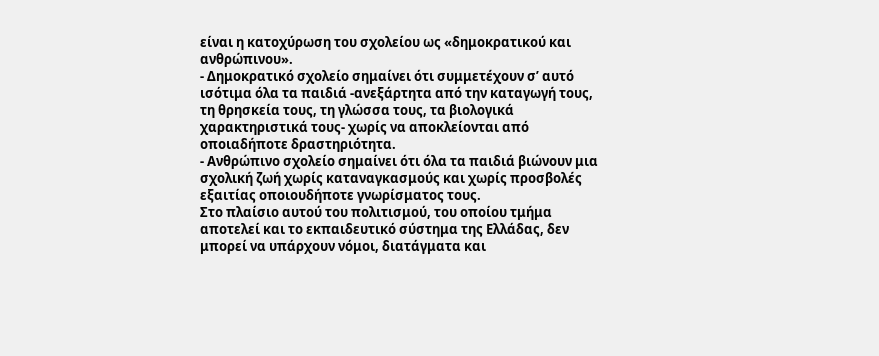είναι η κατοχύρωση του σχολείου ως «δημοκρατικού και ανθρώπινου».
- Δημοκρατικό σχολείο σημαίνει ότι συμμετέχουν σ’ αυτό ισότιμα όλα τα παιδιά -ανεξάρτητα από την καταγωγή τους, τη θρησκεία τους, τη γλώσσα τους, τα βιολογικά χαρακτηριστικά τους- χωρίς να αποκλείονται από οποιαδήποτε δραστηριότητα.
- Ανθρώπινο σχολείο σημαίνει ότι όλα τα παιδιά βιώνουν μια σχολική ζωή χωρίς καταναγκασμούς και χωρίς προσβολές εξαιτίας οποιουδήποτε γνωρίσματος τους.
Στο πλαίσιο αυτού του πολιτισμού, του οποίου τμήμα αποτελεί και το εκπαιδευτικό σύστημα της Ελλάδας, δεν μπορεί να υπάρχουν νόμοι, διατάγματα και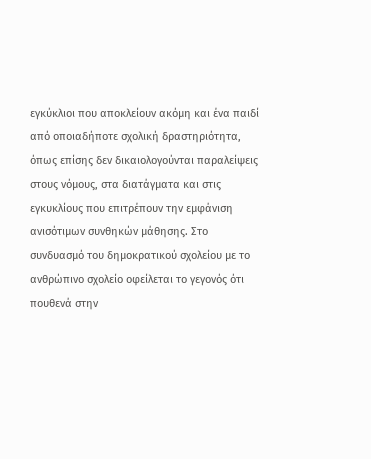εγκύκλιοι που αποκλείουν ακόμη και ένα παιδί από οποιαδήποτε σχολική δραστηριότητα, όπως επίσης δεν δικαιολογούνται παραλείψεις στους νόμους, στα διατάγματα και στις εγκυκλίους που επιτρέπουν την εμφάνιση ανισότιμων συνθηκών μάθησης. Στο συνδυασμό του δημοκρατικού σχολείου με το ανθρώπινο σχολείο οφείλεται το γεγονός ότι πουθενά στην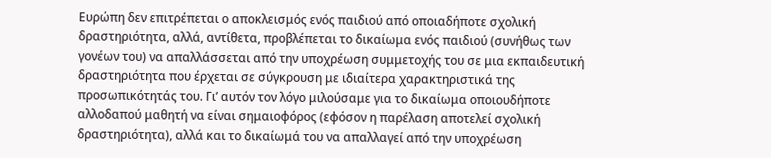Ευρώπη δεν επιτρέπεται ο αποκλεισμός ενός παιδιού από οποιαδήποτε σχολική δραστηριότητα, αλλά, αντίθετα, προβλέπεται το δικαίωμα ενός παιδιού (συνήθως των γονέων του) να απαλλάσσεται από την υποχρέωση συμμετοχής του σε μια εκπαιδευτική δραστηριότητα που έρχεται σε σύγκρουση με ιδιαίτερα χαρακτηριστικά της προσωπικότητάς του. Γι’ αυτόν τον λόγο μιλούσαμε για το δικαίωμα οποιουδήποτε αλλοδαπού μαθητή να είναι σημαιοφόρος (εφόσον η παρέλαση αποτελεί σχολική δραστηριότητα), αλλά και το δικαίωμά του να απαλλαγεί από την υποχρέωση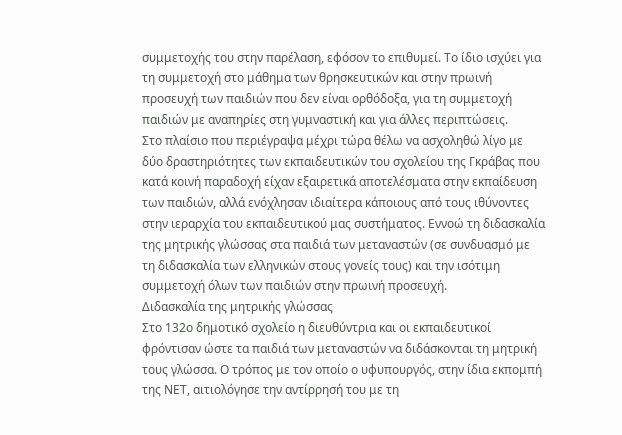συμμετοχής του στην παρέλαση, εφόσον το επιθυμεί. Το ίδιο ισχύει για τη συμμετοχή στο μάθημα των θρησκευτικών και στην πρωινή προσευχή των παιδιών που δεν είναι ορθόδοξα, για τη συμμετοχή παιδιών με αναπηρίες στη γυμναστική και για άλλες περιπτώσεις.
Στο πλαίσιο που περιέγραψα μέχρι τώρα θέλω να ασχοληθώ λίγο με δύο δραστηριότητες των εκπαιδευτικών του σχολείου της Γκράβας που κατά κοινή παραδοχή είχαν εξαιρετικά αποτελέσματα στην εκπαίδευση των παιδιών, αλλά ενόχλησαν ιδιαίτερα κάποιους από τους ιθύνοντες στην ιεραρχία του εκπαιδευτικού μας συστήματος. Εννοώ τη διδασκαλία της μητρικής γλώσσας στα παιδιά των μεταναστών (σε συνδυασμό με τη διδασκαλία των ελληνικών στους γονείς τους) και την ισότιμη συμμετοχή όλων των παιδιών στην πρωινή προσευχή.
Διδασκαλία της μητρικής γλώσσας
Στο 132ο δημοτικό σχολείο η διευθύντρια και οι εκπαιδευτικοί φρόντισαν ώστε τα παιδιά των μεταναστών να διδάσκονται τη μητρική τους γλώσσα. Ο τρόπος με τον οποίο ο υφυπουργός, στην ίδια εκπομπή της ΝΕΤ, αιτιολόγησε την αντίρρησή του με τη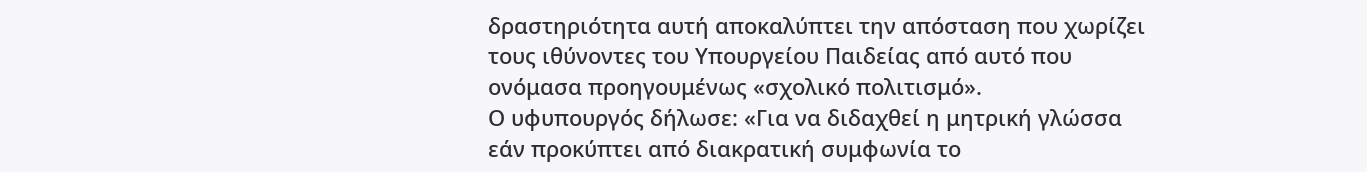δραστηριότητα αυτή αποκαλύπτει την απόσταση που χωρίζει τους ιθύνοντες του Υπουργείου Παιδείας από αυτό που ονόμασα προηγουμένως «σχολικό πολιτισμό».
Ο υφυπουργός δήλωσε: «Για να διδαχθεί η μητρική γλώσσα εάν προκύπτει από διακρατική συμφωνία το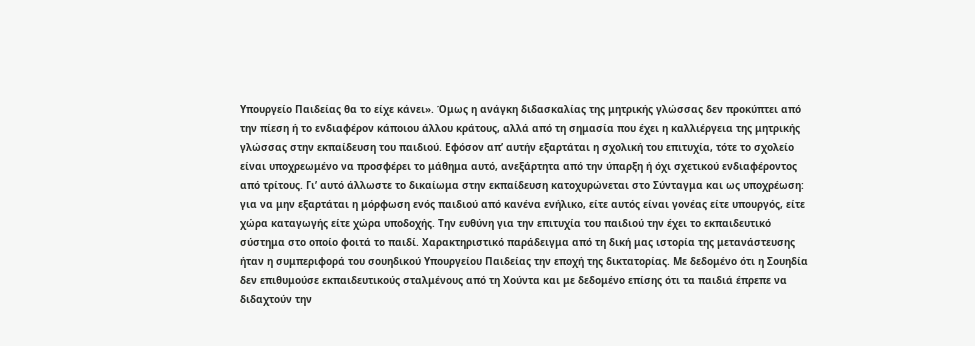Υπουργείο Παιδείας θα το είχε κάνει». Όμως η ανάγκη διδασκαλίας της μητρικής γλώσσας δεν προκύπτει από την πίεση ή το ενδιαφέρον κάποιου άλλου κράτους, αλλά από τη σημασία που έχει η καλλιέργεια της μητρικής γλώσσας στην εκπαίδευση του παιδιού. Εφόσον απ’ αυτήν εξαρτάται η σχολική του επιτυχία, τότε το σχολείο είναι υποχρεωμένο να προσφέρει το μάθημα αυτό, ανεξάρτητα από την ύπαρξη ή όχι σχετικού ενδιαφέροντος από τρίτους. Γι’ αυτό άλλωστε το δικαίωμα στην εκπαίδευση κατοχυρώνεται στο Σύνταγμα και ως υποχρέωση: για να μην εξαρτάται η μόρφωση ενός παιδιού από κανένα ενήλικο, είτε αυτός είναι γονέας είτε υπουργός, είτε χώρα καταγωγής είτε χώρα υποδοχής. Την ευθύνη για την επιτυχία του παιδιού την έχει το εκπαιδευτικό σύστημα στο οποίο φοιτά το παιδί. Χαρακτηριστικό παράδειγμα από τη δική μας ιστορία της μετανάστευσης ήταν η συμπεριφορά του σουηδικού Υπουργείου Παιδείας την εποχή της δικτατορίας. Με δεδομένο ότι η Σουηδία δεν επιθυμούσε εκπαιδευτικούς σταλμένους από τη Χούντα και με δεδομένο επίσης ότι τα παιδιά έπρεπε να διδαχτούν την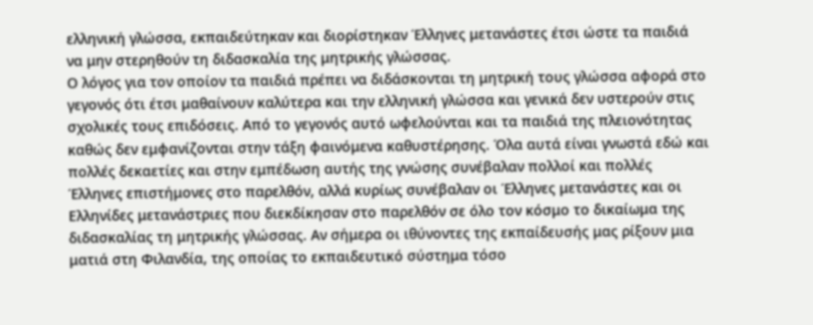ελληνική γλώσσα, εκπαιδεύτηκαν και διορίστηκαν Έλληνες μετανάστες έτσι ώστε τα παιδιά να μην στερηθούν τη διδασκαλία της μητρικής γλώσσας.
Ο λόγος για τον οποίον τα παιδιά πρέπει να διδάσκονται τη μητρική τους γλώσσα αφορά στο γεγονός ότι έτσι μαθαίνουν καλύτερα και την ελληνική γλώσσα και γενικά δεν υστερούν στις σχολικές τους επιδόσεις. Από το γεγονός αυτό ωφελούνται και τα παιδιά της πλειονότητας καθώς δεν εμφανίζονται στην τάξη φαινόμενα καθυστέρησης. Όλα αυτά είναι γνωστά εδώ και πολλές δεκαετίες και στην εμπέδωση αυτής της γνώσης συνέβαλαν πολλοί και πολλές Έλληνες επιστήμονες στο παρελθόν, αλλά κυρίως συνέβαλαν οι Έλληνες μετανάστες και οι Ελληνίδες μετανάστριες που διεκδίκησαν στο παρελθόν σε όλο τον κόσμο το δικαίωμα της διδασκαλίας τη μητρικής γλώσσας. Αν σήμερα οι ιθύνοντες της εκπαίδευσής μας ρίξουν μια ματιά στη Φιλανδία, της οποίας το εκπαιδευτικό σύστημα τόσο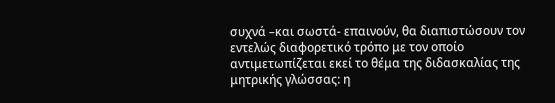συχνά –και σωστά- επαινούν, θα διαπιστώσουν τον εντελώς διαφορετικό τρόπο με τον οποίο αντιμετωπίζεται εκεί το θέμα της διδασκαλίας της μητρικής γλώσσας: η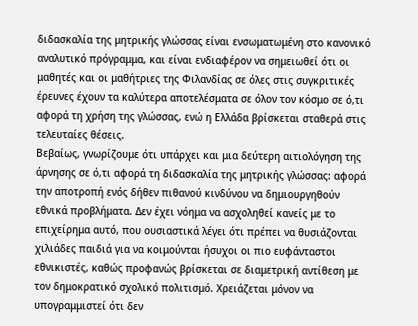διδασκαλία της μητρικής γλώσσας είναι ενσωματωμένη στο κανονικό αναλυτικό πρόγραμμα, και είναι ενδιαφέρον να σημειωθεί ότι οι μαθητές και οι μαθήτριες της Φιλανδίας σε όλες στις συγκριτικές έρευνες έχουν τα καλύτερα αποτελέσματα σε όλον τον κόσμο σε ό,τι αφορά τη χρήση της γλώσσας, ενώ η Ελλάδα βρίσκεται σταθερά στις τελευταίες θέσεις.
Βεβαίως, γνωρίζουμε ότι υπάρχει και μια δεύτερη αιτιολόγηση της άρνησης σε ό,τι αφορά τη διδασκαλία της μητρικής γλώσσας: αφορά την αποτροπή ενός δήθεν πιθανού κινδύνου να δημιουργηθούν εθνικά προβλήματα. Δεν έχει νόημα να ασχοληθεί κανείς με το επιχείρημα αυτό, που ουσιαστικά λέγει ότι πρέπει να θυσιάζονται χιλιάδες παιδιά για να κοιμούνται ήσυχοι οι πιο ευφάνταστοι εθνικιστές, καθώς προφανώς βρίσκεται σε διαμετρική αντίθεση με τον δημοκρατικό σχολικό πολιτισμό. Χρειάζεται μόνον να υπογραμμιστεί ότι δεν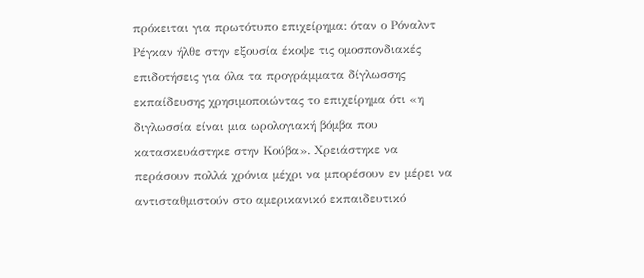πρόκειται για πρωτότυπο επιχείρημα: όταν ο Ρόναλντ Ρέγκαν ήλθε στην εξουσία έκοψε τις ομοσπονδιακές επιδοτήσεις για όλα τα προγράμματα δίγλωσσης εκπαίδευσης χρησιμοποιώντας το επιχείρημα ότι «η διγλωσσία είναι μια ωρολογιακή βόμβα που κατασκευάστηκε στην Κούβα». Χρειάστηκε να περάσουν πολλά χρόνια μέχρι να μπορέσουν εν μέρει να αντισταθμιστούν στο αμερικανικό εκπαιδευτικό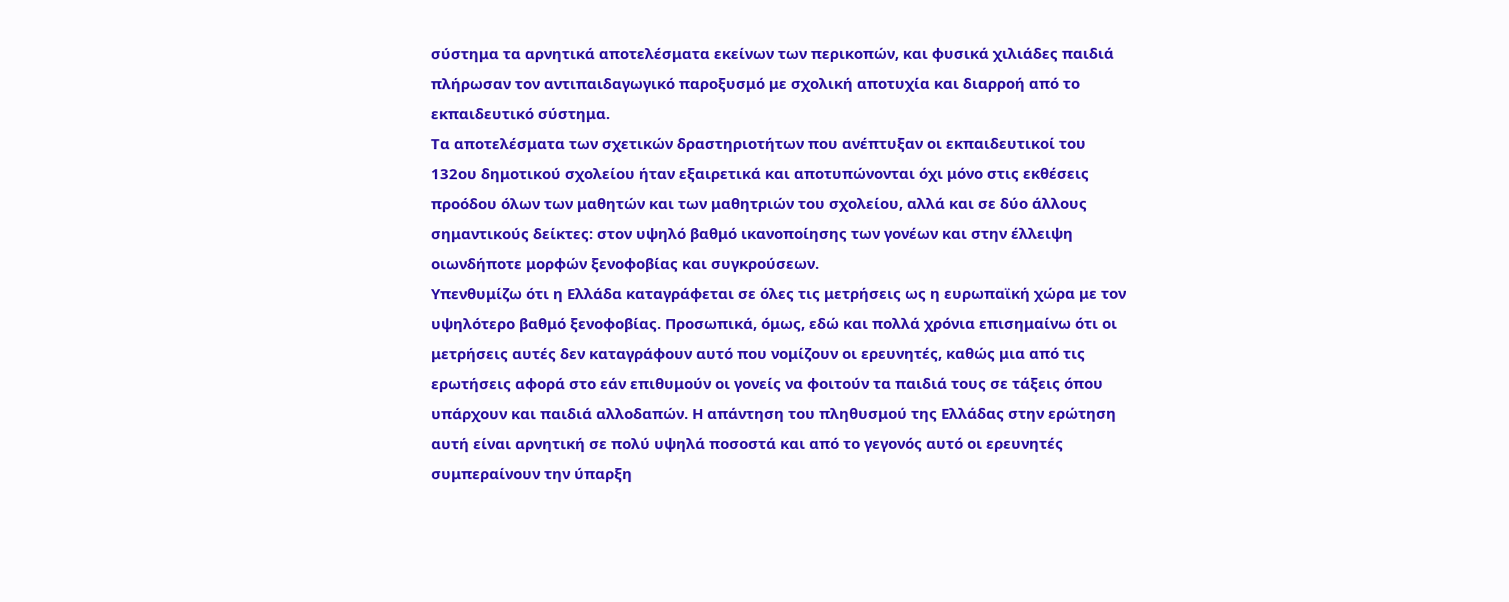σύστημα τα αρνητικά αποτελέσματα εκείνων των περικοπών, και φυσικά χιλιάδες παιδιά πλήρωσαν τον αντιπαιδαγωγικό παροξυσμό με σχολική αποτυχία και διαρροή από το εκπαιδευτικό σύστημα.
Τα αποτελέσματα των σχετικών δραστηριοτήτων που ανέπτυξαν οι εκπαιδευτικοί του 132ου δημοτικού σχολείου ήταν εξαιρετικά και αποτυπώνονται όχι μόνο στις εκθέσεις προόδου όλων των μαθητών και των μαθητριών του σχολείου, αλλά και σε δύο άλλους σημαντικούς δείκτες: στον υψηλό βαθμό ικανοποίησης των γονέων και στην έλλειψη οιωνδήποτε μορφών ξενοφοβίας και συγκρούσεων.
Υπενθυμίζω ότι η Ελλάδα καταγράφεται σε όλες τις μετρήσεις ως η ευρωπαϊκή χώρα με τον υψηλότερο βαθμό ξενοφοβίας. Προσωπικά, όμως, εδώ και πολλά χρόνια επισημαίνω ότι οι μετρήσεις αυτές δεν καταγράφουν αυτό που νομίζουν οι ερευνητές, καθώς μια από τις ερωτήσεις αφορά στο εάν επιθυμούν οι γονείς να φοιτούν τα παιδιά τους σε τάξεις όπου υπάρχουν και παιδιά αλλοδαπών. Η απάντηση του πληθυσμού της Ελλάδας στην ερώτηση αυτή είναι αρνητική σε πολύ υψηλά ποσοστά και από το γεγονός αυτό οι ερευνητές συμπεραίνουν την ύπαρξη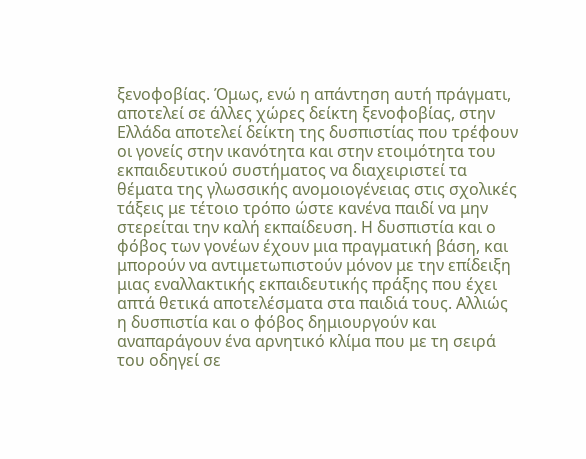ξενοφοβίας. Όμως, ενώ η απάντηση αυτή πράγματι, αποτελεί σε άλλες χώρες δείκτη ξενοφοβίας, στην Ελλάδα αποτελεί δείκτη της δυσπιστίας που τρέφουν οι γονείς στην ικανότητα και στην ετοιμότητα του εκπαιδευτικού συστήματος να διαχειριστεί τα θέματα της γλωσσικής ανομοιογένειας στις σχολικές τάξεις με τέτοιο τρόπο ώστε κανένα παιδί να μην στερείται την καλή εκπαίδευση. Η δυσπιστία και ο φόβος των γονέων έχουν μια πραγματική βάση, και μπορούν να αντιμετωπιστούν μόνον με την επίδειξη μιας εναλλακτικής εκπαιδευτικής πράξης που έχει απτά θετικά αποτελέσματα στα παιδιά τους. Αλλιώς η δυσπιστία και ο φόβος δημιουργούν και αναπαράγουν ένα αρνητικό κλίμα που με τη σειρά του οδηγεί σε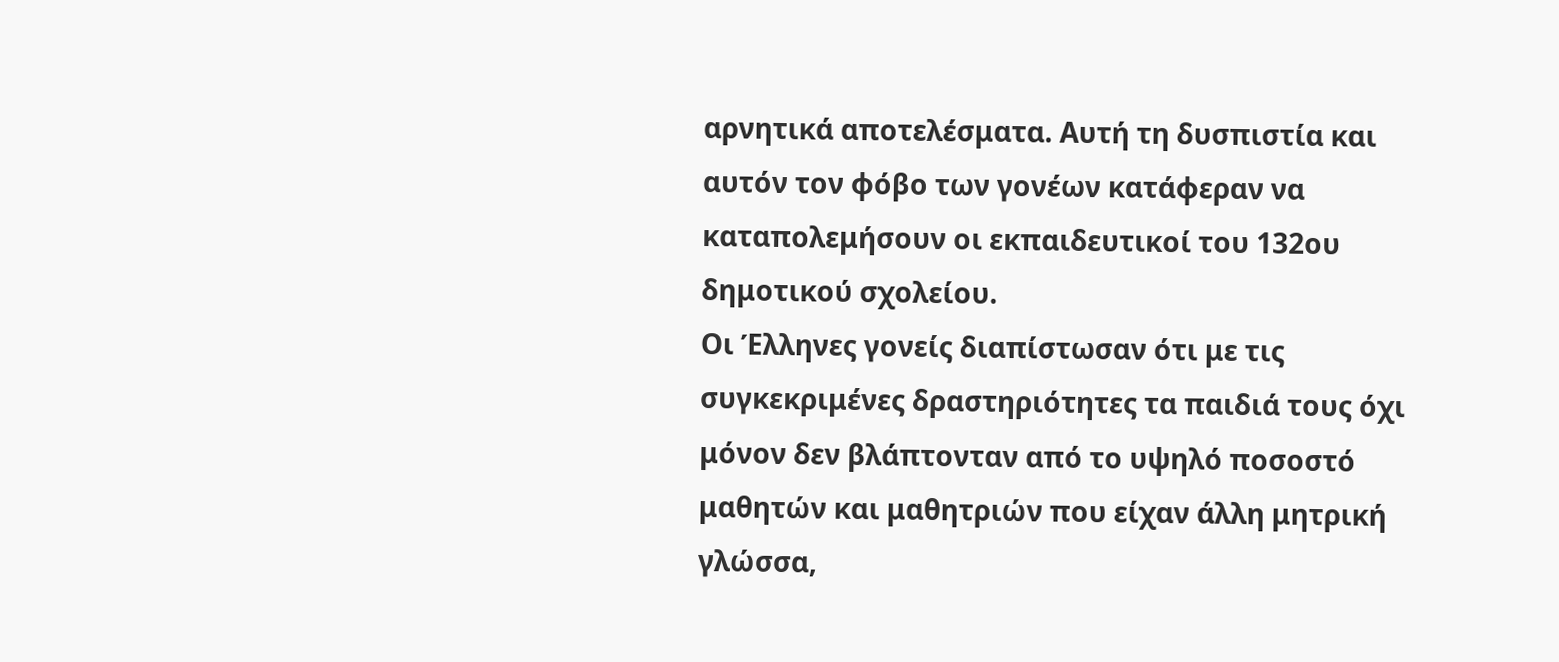αρνητικά αποτελέσματα. Αυτή τη δυσπιστία και αυτόν τον φόβο των γονέων κατάφεραν να καταπολεμήσουν οι εκπαιδευτικοί του 132ου δημοτικού σχολείου.
Οι Έλληνες γονείς διαπίστωσαν ότι με τις συγκεκριμένες δραστηριότητες τα παιδιά τους όχι μόνον δεν βλάπτονταν από το υψηλό ποσοστό μαθητών και μαθητριών που είχαν άλλη μητρική γλώσσα,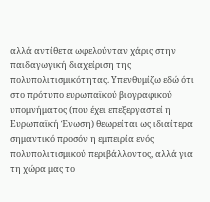αλλά αντίθετα ωφελούνταν χάρις στην παιδαγωγική διαχείριση της πολυπολιτισμικότητας. Υπενθυμίζω εδώ ότι στο πρότυπο ευρωπαϊκού βιογραφικού υπομνήματος (που έχει επεξεργαστεί η Ευρωπαϊκή Ένωση) θεωρείται ως ιδιαίτερα σημαντικό προσόν η εμπειρία ενός πολυπολιτισμικού περιβάλλοντος, αλλά για τη χώρα μας το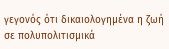γεγονός ότι δικαιολογημένα η ζωή σε πολυπολιτισμικά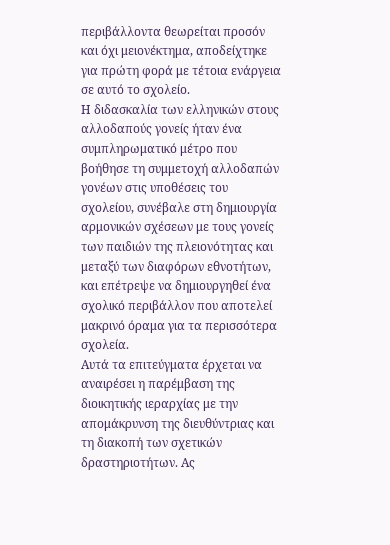περιβάλλοντα θεωρείται προσόν και όχι μειονέκτημα, αποδείχτηκε για πρώτη φορά με τέτοια ενάργεια σε αυτό το σχολείο.
Η διδασκαλία των ελληνικών στους αλλοδαπούς γονείς ήταν ένα συμπληρωματικό μέτρο που βοήθησε τη συμμετοχή αλλοδαπών γονέων στις υποθέσεις του σχολείου, συνέβαλε στη δημιουργία αρμονικών σχέσεων με τους γονείς των παιδιών της πλειονότητας και μεταξύ των διαφόρων εθνοτήτων, και επέτρεψε να δημιουργηθεί ένα σχολικό περιβάλλον που αποτελεί μακρινό όραμα για τα περισσότερα σχολεία.
Αυτά τα επιτεύγματα έρχεται να αναιρέσει η παρέμβαση της διοικητικής ιεραρχίας με την απομάκρυνση της διευθύντριας και τη διακοπή των σχετικών δραστηριοτήτων. Ας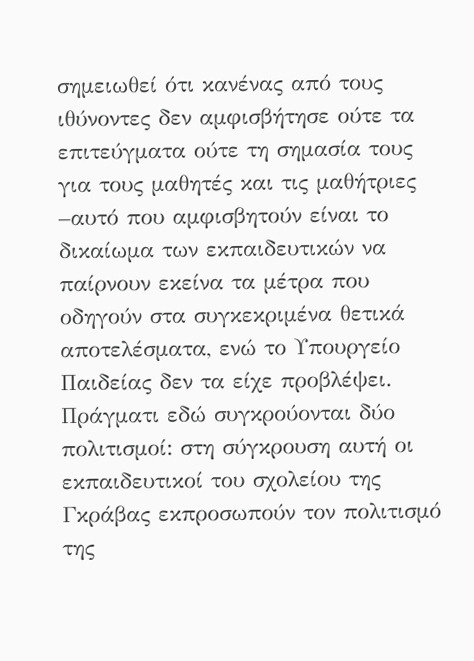σημειωθεί ότι κανένας από τους ιθύνοντες δεν αμφισβήτησε ούτε τα επιτεύγματα ούτε τη σημασία τους για τους μαθητές και τις μαθήτριες –αυτό που αμφισβητούν είναι το δικαίωμα των εκπαιδευτικών να παίρνουν εκείνα τα μέτρα που οδηγούν στα συγκεκριμένα θετικά αποτελέσματα, ενώ το Υπουργείο Παιδείας δεν τα είχε προβλέψει. Πράγματι εδώ συγκρούονται δύο πολιτισμοί: στη σύγκρουση αυτή οι εκπαιδευτικοί του σχολείου της Γκράβας εκπροσωπούν τον πολιτισμό της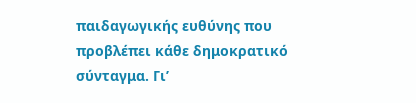παιδαγωγικής ευθύνης που προβλέπει κάθε δημοκρατικό σύνταγμα. Γι’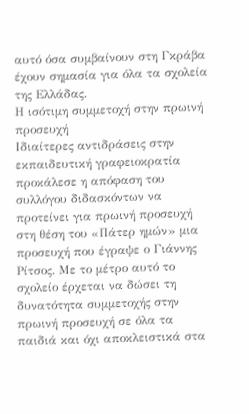αυτό όσα συμβαίνουν στη Γκράβα έχουν σημασία για όλα τα σχολεία της Ελλάδας.
Η ισότιμη συμμετοχή στην πρωινή προσευχή
Ιδιαίτερες αντιδράσεις στην εκπαιδευτική γραφειοκρατία προκάλεσε η απόφαση του συλλόγου διδασκόντων να προτείνει για πρωινή προσευχή στη θέση του «Πάτερ ημών» μια προσευχή που έγραψε ο Γιάννης Ρίτσος. Με το μέτρο αυτό το σχολείο έρχεται να δώσει τη δυνατότητα συμμετοχής στην πρωινή προσευχή σε όλα τα παιδιά και όχι αποκλειστικά στα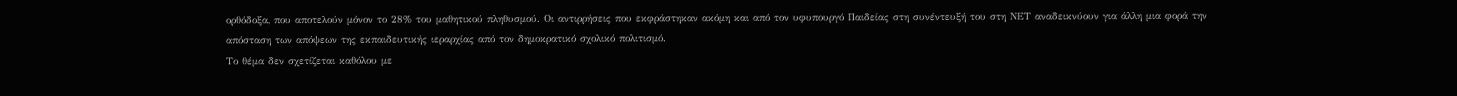ορθόδοξα, που αποτελούν μόνον το 28% του μαθητικού πληθυσμού. Οι αντιρρήσεις που εκφράστηκαν ακόμη και από τον υφυπουργό Παιδείας στη συνέντευξή του στη ΝΕΤ αναδεικνύουν για άλλη μια φορά την απόσταση των απόψεων της εκπαιδευτικής ιεραρχίας από τον δημοκρατικό σχολικό πολιτισμό.
Το θέμα δεν σχετίζεται καθόλου με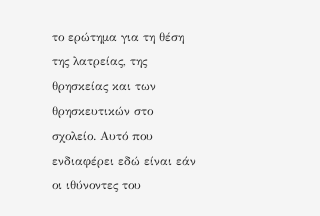το ερώτημα για τη θέση της λατρείας, της θρησκείας και των θρησκευτικών στο σχολείο. Αυτό που ενδιαφέρει εδώ είναι εάν οι ιθύνοντες του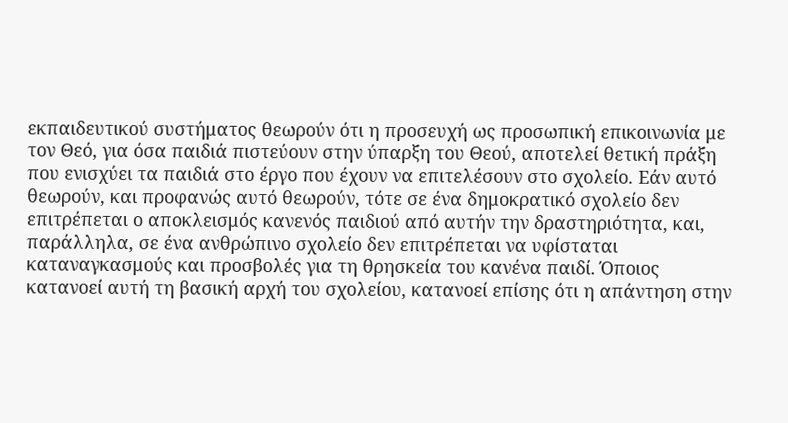εκπαιδευτικού συστήματος θεωρούν ότι η προσευχή ως προσωπική επικοινωνία με τον Θεό, για όσα παιδιά πιστεύουν στην ύπαρξη του Θεού, αποτελεί θετική πράξη που ενισχύει τα παιδιά στο έργο που έχουν να επιτελέσουν στο σχολείο. Εάν αυτό θεωρούν, και προφανώς αυτό θεωρούν, τότε σε ένα δημοκρατικό σχολείο δεν επιτρέπεται ο αποκλεισμός κανενός παιδιού από αυτήν την δραστηριότητα, και, παράλληλα, σε ένα ανθρώπινο σχολείο δεν επιτρέπεται να υφίσταται καταναγκασμούς και προσβολές για τη θρησκεία του κανένα παιδί. Όποιος κατανοεί αυτή τη βασική αρχή του σχολείου, κατανοεί επίσης ότι η απάντηση στην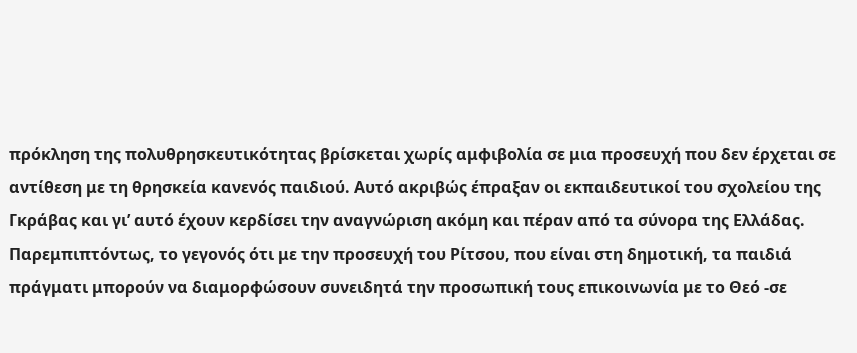πρόκληση της πολυθρησκευτικότητας βρίσκεται χωρίς αμφιβολία σε μια προσευχή που δεν έρχεται σε αντίθεση με τη θρησκεία κανενός παιδιού. Αυτό ακριβώς έπραξαν οι εκπαιδευτικοί του σχολείου της Γκράβας και γι’ αυτό έχουν κερδίσει την αναγνώριση ακόμη και πέραν από τα σύνορα της Ελλάδας.
Παρεμπιπτόντως, το γεγονός ότι με την προσευχή του Ρίτσου, που είναι στη δημοτική, τα παιδιά πράγματι μπορούν να διαμορφώσουν συνειδητά την προσωπική τους επικοινωνία με το Θεό -σε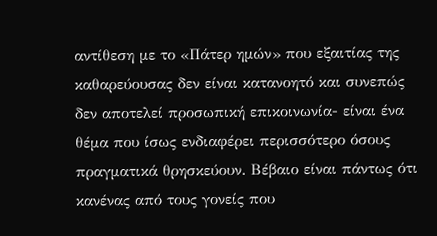αντίθεση με το «Πάτερ ημών» που εξαιτίας της καθαρεύουσας δεν είναι κατανοητό και συνεπώς δεν αποτελεί προσωπική επικοινωνία- είναι ένα θέμα που ίσως ενδιαφέρει περισσότερο όσους πραγματικά θρησκεύουν. Βέβαιο είναι πάντως ότι κανένας από τους γονείς που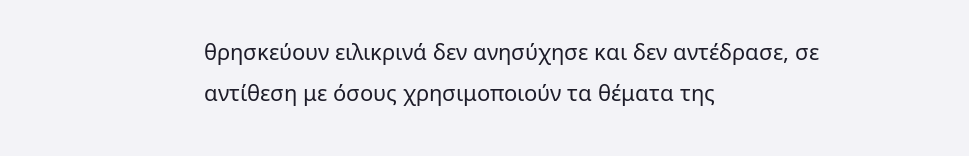θρησκεύουν ειλικρινά δεν ανησύχησε και δεν αντέδρασε, σε αντίθεση με όσους χρησιμοποιούν τα θέματα της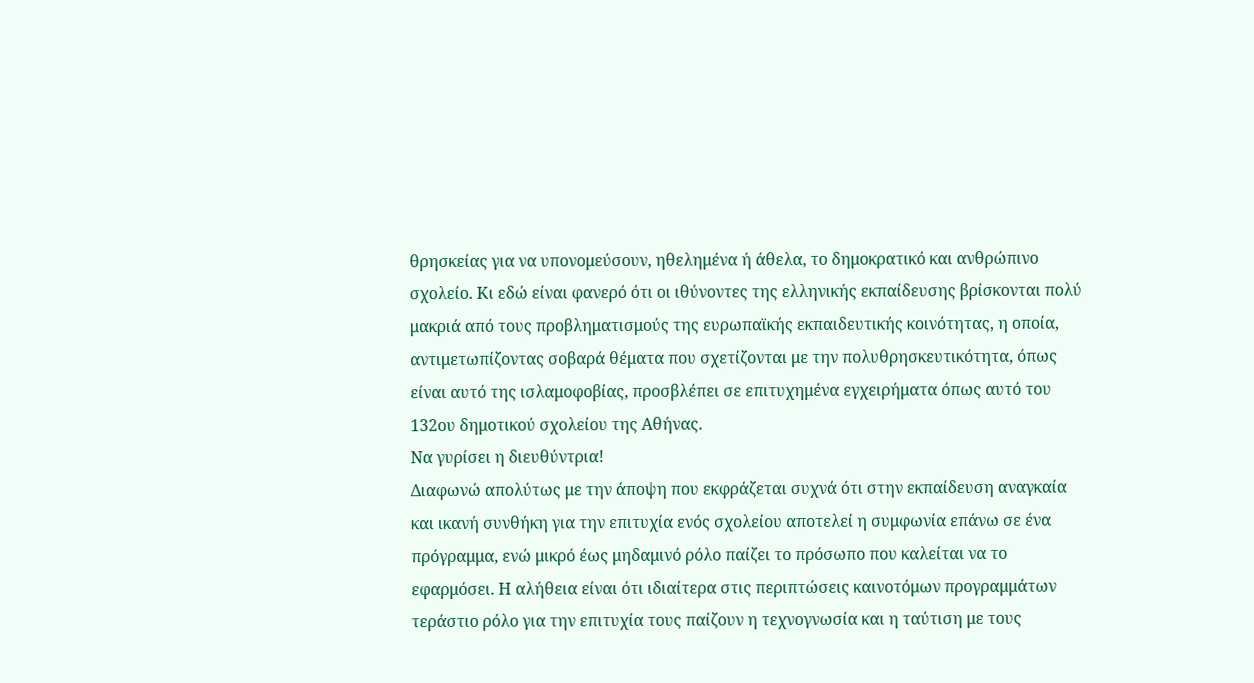θρησκείας για να υπονομεύσουν, ηθελημένα ή άθελα, το δημοκρατικό και ανθρώπινο σχολείο. Κι εδώ είναι φανερό ότι οι ιθύνοντες της ελληνικής εκπαίδευσης βρίσκονται πολύ μακριά από τους προβληματισμούς της ευρωπαϊκής εκπαιδευτικής κοινότητας, η οποία, αντιμετωπίζοντας σοβαρά θέματα που σχετίζονται με την πολυθρησκευτικότητα, όπως είναι αυτό της ισλαμοφοβίας, προσβλέπει σε επιτυχημένα εγχειρήματα όπως αυτό του 132ου δημοτικού σχολείου της Αθήνας.
Να γυρίσει η διευθύντρια!
Διαφωνώ απολύτως με την άποψη που εκφράζεται συχνά ότι στην εκπαίδευση αναγκαία και ικανή συνθήκη για την επιτυχία ενός σχολείου αποτελεί η συμφωνία επάνω σε ένα πρόγραμμα, ενώ μικρό έως μηδαμινό ρόλο παίζει το πρόσωπο που καλείται να το εφαρμόσει. Η αλήθεια είναι ότι ιδιαίτερα στις περιπτώσεις καινοτόμων προγραμμάτων τεράστιο ρόλο για την επιτυχία τους παίζουν η τεχνογνωσία και η ταύτιση με τους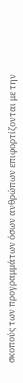σκοπούς των προγραμμάτων όσων ανθρώπων επιφορτίζονται με την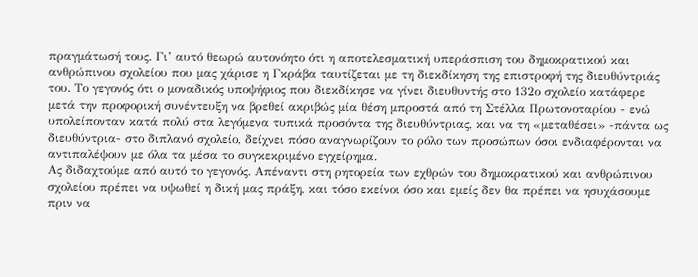πραγμάτωσή τους. Γι’ αυτό θεωρώ αυτονόητο ότι η αποτελεσματική υπεράσπιση του δημοκρατικού και ανθρώπινου σχολείου που μας χάρισε η Γκράβα ταυτίζεται με τη διεκδίκηση της επιστροφή της διευθύντριάς του. Το γεγονός ότι ο μοναδικός υποψήφιος που διεκδίκησε να γίνει διευθυντής στο 132ο σχολείο κατάφερε μετά την προφορική συνέντευξη να βρεθεί ακριβώς μία θέση μπροστά από τη Στέλλα Πρωτονοταρίου - ενώ υπολείπονταν κατά πολύ στα λεγόμενα τυπικά προσόντα της διευθύντριας, και να τη «μεταθέσει» -πάντα ως διευθύντρια- στο διπλανό σχολείο, δείχνει πόσο αναγνωρίζουν το ρόλο των προσώπων όσοι ενδιαφέρονται να αντιπαλέψουν με όλα τα μέσα το συγκεκριμένο εγχείρημα.
Ας διδαχτούμε από αυτό το γεγονός. Απέναντι στη ρητορεία των εχθρών του δημοκρατικού και ανθρώπινου σχολείου πρέπει να υψωθεί η δική μας πράξη, και τόσο εκείνοι όσο και εμείς δεν θα πρέπει να ησυχάσουμε πριν να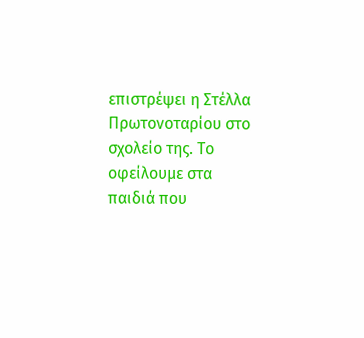επιστρέψει η Στέλλα Πρωτονοταρίου στο σχολείο της. Το οφείλουμε στα παιδιά που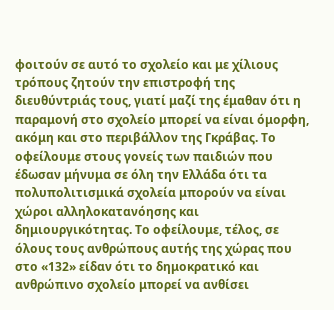φοιτούν σε αυτό το σχολείο και με χίλιους τρόπους ζητούν την επιστροφή της διευθύντριάς τους, γιατί μαζί της έμαθαν ότι η παραμονή στο σχολείο μπορεί να είναι όμορφη, ακόμη και στο περιβάλλον της Γκράβας. Το οφείλουμε στους γονείς των παιδιών που έδωσαν μήνυμα σε όλη την Ελλάδα ότι τα πολυπολιτισμικά σχολεία μπορούν να είναι χώροι αλληλοκατανόησης και δημιουργικότητας. Το οφείλουμε, τέλος, σε όλους τους ανθρώπους αυτής της χώρας που στο «132» είδαν ότι το δημοκρατικό και ανθρώπινο σχολείο μπορεί να ανθίσει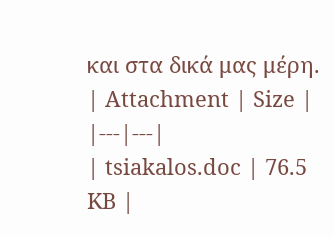και στα δικά μας μέρη.
| Attachment | Size |
|---|---|
| tsiakalos.doc | 76.5 KB |